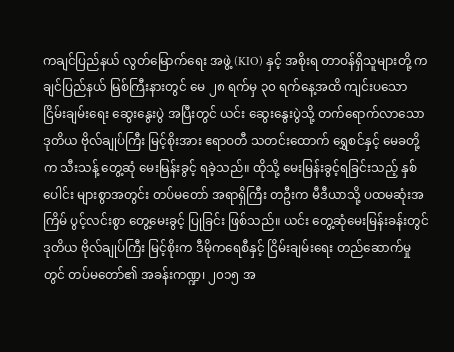ကချင်ပြည်နယ် လွတ်မြောက်ရေး အဖွဲ့ (KIO) နှင့် အစိုးရ တာဝန်ရှိသူများတို့ ကချင်ပြည်နယ် မြစ်ကြီးနားတွင် မေ ၂၈ ရက်မှ ၃၀ ရက်နေ့အထိ ကျင်းပသော ငြိမ်းချမ်းရေး ဆွေးနွေးပွဲ အပြီးတွင် ယင်း ဆွေးနွေးပွဲသို့ တက်ရောက်လာသော ဒုတိယ ဗိုလ်ချုပ်ကြီး မြင့်စိုးအား ဧရာဝတီ သတင်းထောက် ရွှေစင်နှင့် မေခတို့က သီးသန့် တွေ့ဆုံ မေးမြန်းခွင့် ရခဲ့သည်။ ထိုသို့ မေးမြန်းခွင့်ရခြင်းသည့် နှစ်ပေါင်း များစွာအတွင်း တပ်မတော် အရာရှိကြီး တဦးက မီဒီယာသို့ ပထမဆုံးအကြိမ် ပွင့်လင်းစွာ တွေ့မေးခွင့် ပြုခြင်း ဖြစ်သည်။ ယင်း တွေ့ဆုံမေးမြန်းခန်းတွင် ဒုတိယ ဗိုလ်ချုပ်ကြီး မြင့်စိုးက ဒီမိုကရေစီနှင့် ငြိမ်းချမ်းရေး တည်ဆောက်မှုတွင် တပ်မတော်၏ အခန်းကဏ္ဍ၊ ၂၀၁၅ အ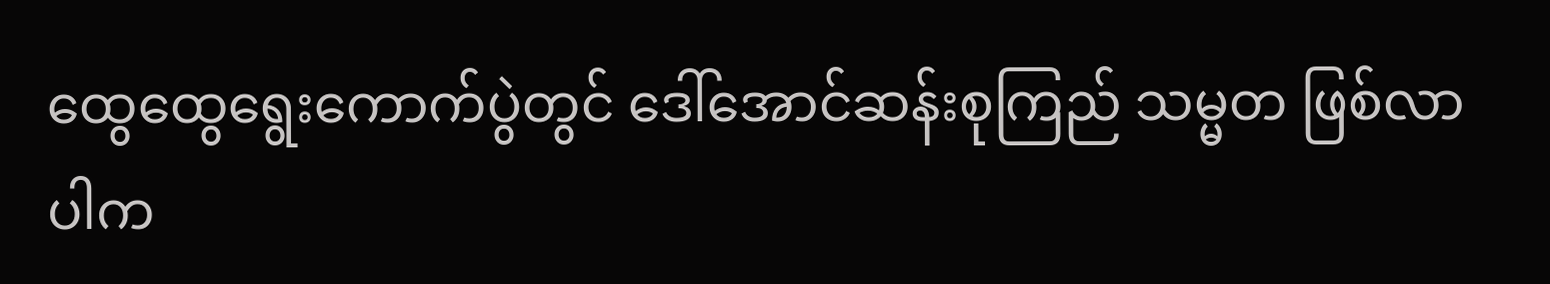ထွေထွေရွေးကောက်ပွဲတွင် ဒေါ်အောင်ဆန်းစုကြည် သမ္မတ ဖြစ်လာပါက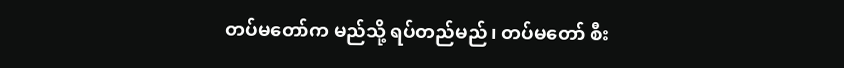တပ်မတော်က မည်သို့ ရပ်တည်မည်၊ တပ်မတော် စီး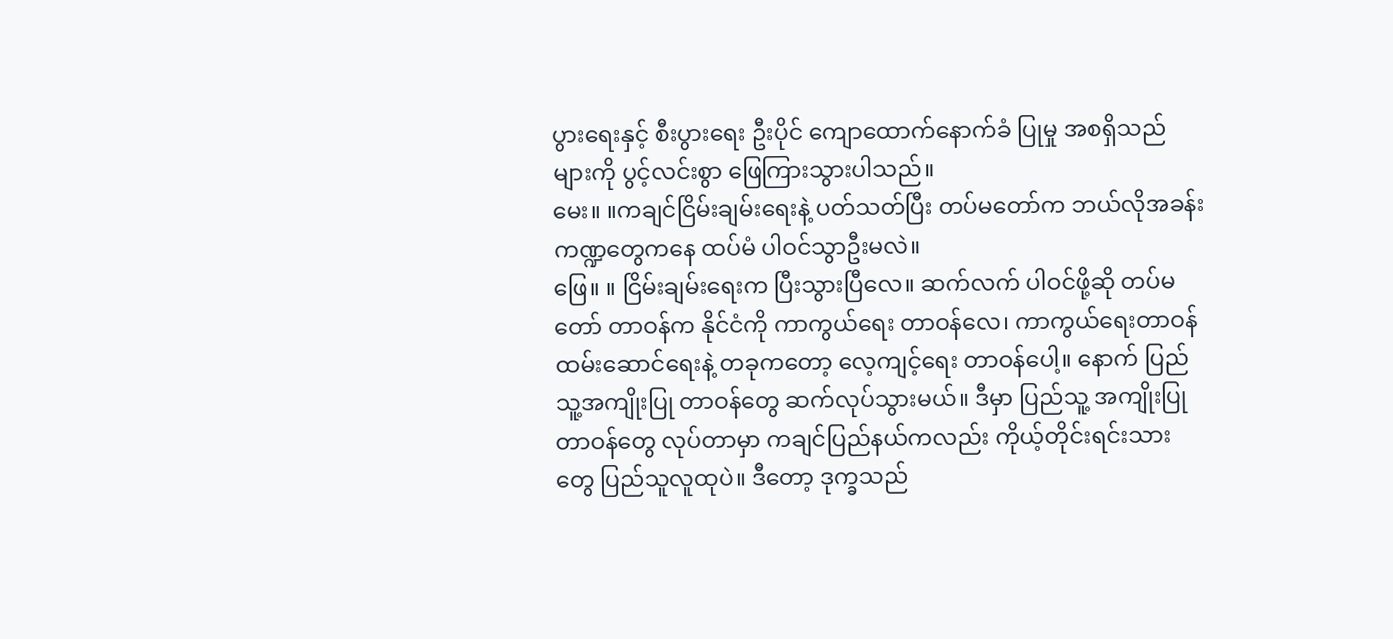ပွားရေးနှင့် စီးပွားရေး ဦးပိုင် ကျောထောက်နောက်ခံ ပြုမှု အစရှိသည်များကို ပွင့်လင်းစွာ ဖြေကြားသွားပါသည်။
မေး။ ။ကချင်ငြိမ်းချမ်းရေးနဲ့ ပတ်သတ်ပြီး တပ်မတော်က ဘယ်လိုအခန်း ကဏ္ဍတွေကနေ ထပ်မံ ပါဝင်သွာဦးမလဲ။
ဖြေ။ ။ ငြိမ်းချမ်းရေးက ပြီးသွားပြီလေ။ ဆက်လက် ပါဝင်ဖို့ဆို တပ်မတော် တာဝန်က နိုင်ငံကို ကာကွယ်ရေး တာဝန်လေ၊ ကာကွယ်ရေးတာဝန် ထမ်းဆောင်ရေးနဲ့ တခုကတော့ လေ့ကျင့်ရေး တာဝန်ပေါ့။ နောက် ပြည်သူ့အကျိုးပြု တာဝန်တွေ ဆက်လုပ်သွားမယ်။ ဒီမှာ ပြည်သူ့ အကျိုးပြု တာဝန်တွေ လုပ်တာမှာ ကချင်ပြည်နယ်ကလည်း ကိုယ့်တိုင်းရင်းသားတွေ ပြည်သူလူထုပဲ။ ဒီတော့ ဒုက္ခသည်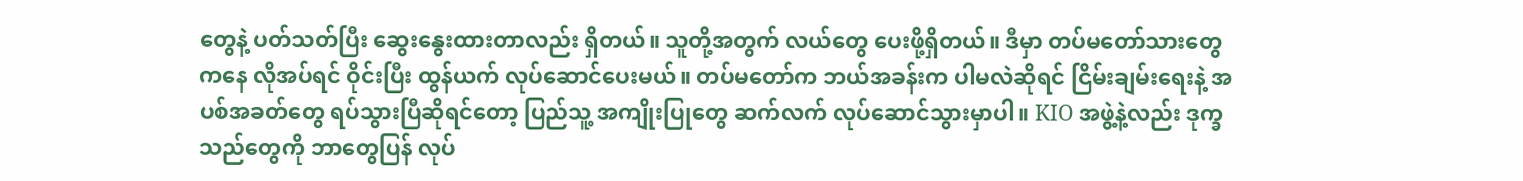တွေနဲ့ ပတ်သတ်ပြီး ဆွေးနွေးထားတာလည်း ရှိတယ်။ သူတို့အတွက် လယ်တွေ ပေးဖို့ရှိတယ်။ ဒီမှာ တပ်မတော်သားတွေ ကနေ လိုအပ်ရင် ဝိုင်းပြီး ထွန်ယက် လုပ်ဆောင်ပေးမယ်။ တပ်မတော်က ဘယ်အခန်းက ပါမလဲဆိုရင် ငြိမ်းချမ်းရေးနဲ့ အပစ်အခတ်တွေ ရပ်သွားပြီဆိုရင်တော့ ပြည်သူ့ အကျိုးပြုတွေ ဆက်လက် လုပ်ဆောင်သွားမှာပါ။ KIO အဖွဲ့နဲ့လည်း ဒုက္ခသည်တွေကို ဘာတွေပြန် လုပ်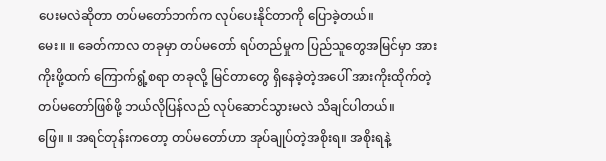ပေးမလဲဆိုတာ တပ်မတော်ဘက်က လုပ်ပေးနိုင်တာကို ပြောခဲ့တယ်။
မေး။ ။ ခေတ်ကာလ တခုမှာ တပ်မတော် ရပ်တည်မှုက ပြည်သူတွေအမြင်မှာ အားကိုးဖို့ထက် ကြောက်ရွံ့စရာ တခုလို့ မြင်တာတွေ ရှိနေခဲ့တဲ့အပေါ် အားကိုးထိုက်တဲ့ တပ်မတော်ဖြစ်ဖို့ ဘယ်လိုပြန်လည် လုပ်ဆောင်သွားမလဲ သိချင်ပါတယ်။
ဖြေ။ ။ အရင်တုန်းကတော့ တပ်မတော်ဟာ အုပ်ချုပ်တဲ့အစိုးရ။ အစိုးရနဲ့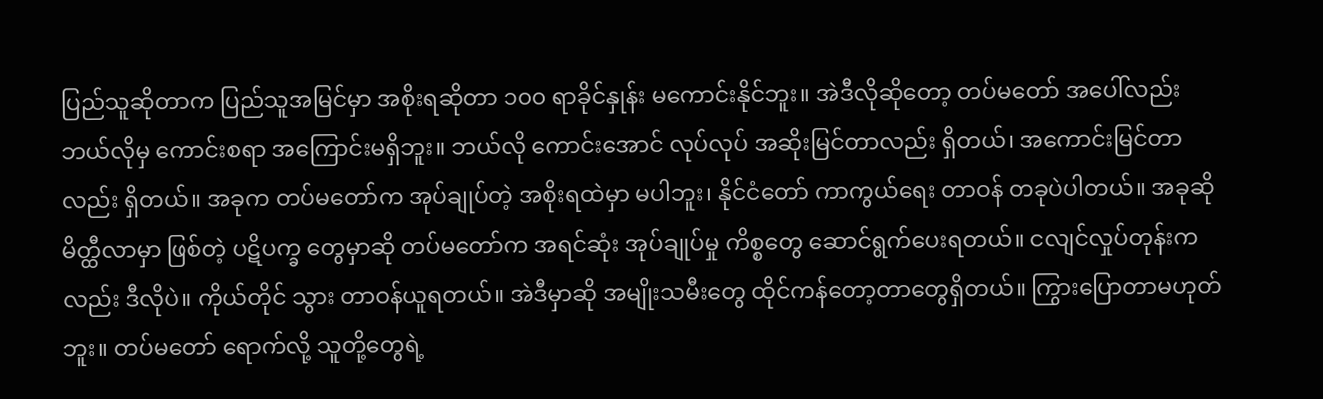ပြည်သူဆိုတာက ပြည်သူအမြင်မှာ အစိုးရဆိုတာ ၁၀၀ ရာခိုင်နှုန်း မကောင်းနိုင်ဘူး။ အဲဒီလိုဆိုတော့ တပ်မတော် အပေါ်လည်း ဘယ်လိုမှ ကောင်းစရာ အကြောင်းမရှိဘူး။ ဘယ်လို ကောင်းအောင် လုပ်လုပ် အဆိုးမြင်တာလည်း ရှိတယ်၊ အကောင်းမြင်တာလည်း ရှိတယ်။ အခုက တပ်မတော်က အုပ်ချုပ်တဲ့ အစိုးရထဲမှာ မပါဘူး၊ နိုင်ငံတော် ကာကွယ်ရေး တာဝန် တခုပဲပါတယ်။ အခုဆို မိတ္ထီလာမှာ ဖြစ်တဲ့ ပဋိပက္ခ တွေမှာဆို တပ်မတော်က အရင်ဆုံး အုပ်ချုပ်မှု ကိစ္စတွေ ဆောင်ရွက်ပေးရတယ်။ ငလျင်လှုပ်တုန်းကလည်း ဒီလိုပဲ။ ကိုယ်တိုင် သွား တာဝန်ယူရတယ်။ အဲဒီမှာဆို အမျိုးသမီးတွေ ထိုင်ကန်တော့တာတွေရှိတယ်။ ကြွားပြောတာမဟုတ်ဘူး။ တပ်မတော် ရောက်လို့ သူတို့တွေရဲ့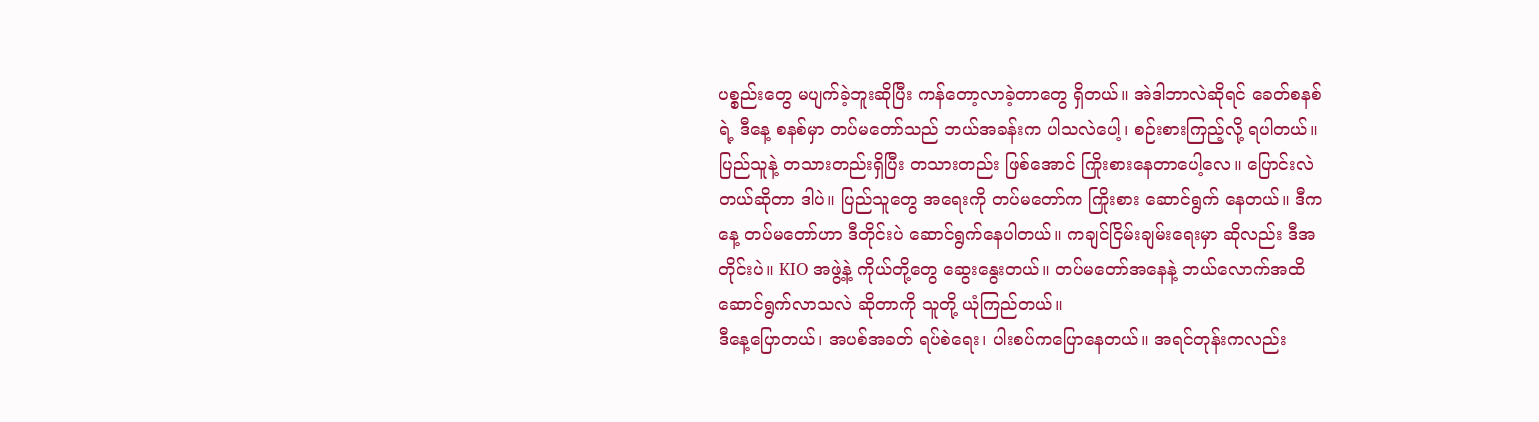ပစ္စည်းတွေ မပျက်ခဲ့ဘူးဆိုပြီး ကန်တော့လာခဲ့တာတွေ ရှိတယ်။ အဲဒါဘာလဲဆိုရင် ခေတ်စနစ်ရဲ့ ဒီနေ့ စနစ်မှာ တပ်မတော်သည် ဘယ်အခန်းက ပါသလဲပေါ့၊ စဉ်းစားကြည့်လို့ ရပါတယ်။ ပြည်သူနဲ့ တသားတည်းရှိပြီး တသားတည်း ဖြစ်အောင် ကြိုးစားနေတာပေါ့လေ။ ပြောင်းလဲတယ်ဆိုတာ ဒါပဲ။ ပြည်သူတွေ အရေးကို တပ်မတော်က ကြိုးစား ဆောင်ရွက် နေတယ်။ ဒီကနေ့ တပ်မတော်ဟာ ဒီတိုင်းပဲ ဆောင်ရွက်နေပါတယ်။ ကချင်ငြိမ်းချမ်းရေးမှာ ဆိုလည်း ဒီအတိုင်းပဲ။ KIO အဖွဲ့နဲ့ ကိုယ်တို့တွေ ဆွေးနွေးတယ်။ တပ်မတော်အနေနဲ့ ဘယ်လောက်အထိ ဆောင်ရွက်လာသလဲ ဆိုတာကို သူတို့ ယုံကြည်တယ်။
ဒီနေ့ပြောတယ်၊ အပစ်အခတ် ရပ်စဲရေး၊ ပါးစပ်ကပြောနေတယ်။ အရင်တုန်းကလည်း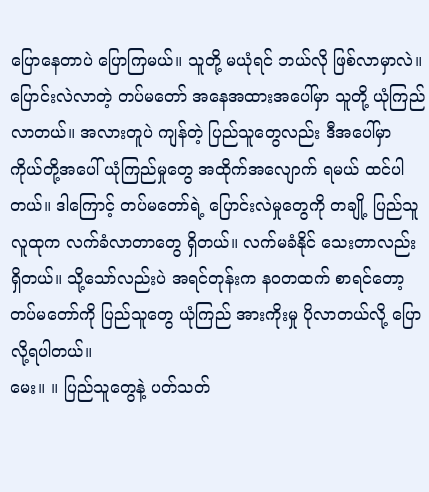ပြောနေတာပဲ ပြောကြမယ်။ သူတို့ မယုံရင် ဘယ်လို ဖြစ်လာမှာလဲ။ ပြောင်းလဲလာတဲ့ တပ်မတော် အနေအထားအပေါ်မှာ သူတို့ ယုံကြည်လာတယ်။ အလားတူပဲ ကျန်တဲ့ ပြည်သူတွေလည်း ဒီအပေါ်မှာ ကိုယ်တို့အပေါ် ယုံကြည်မှုတွေ အထိုက်အလျောက် ရမယ် ထင်ပါတယ်။ ဒါကြောင့် တပ်မတော်ရဲ့ ပြောင်းလဲမှုတွေကို တချို့ ပြည်သူလူထုက လက်ခံလာတာတွေ ရှိတယ်။ လက်မခံနိုင် သေးတာလည်း ရှိတယ်။ သို့သော်လည်းပဲ အရင်တုန်းက နဝတထက် စာရင်တော့ တပ်မတော်ကို ပြည်သူတွေ ယုံကြည် အားကိုးမှု ပိုလာတယ်လို့ ပြောလို့ရပါတယ်။
မေး။ ။ ပြည်သူတွေနဲ့ ပတ်သတ်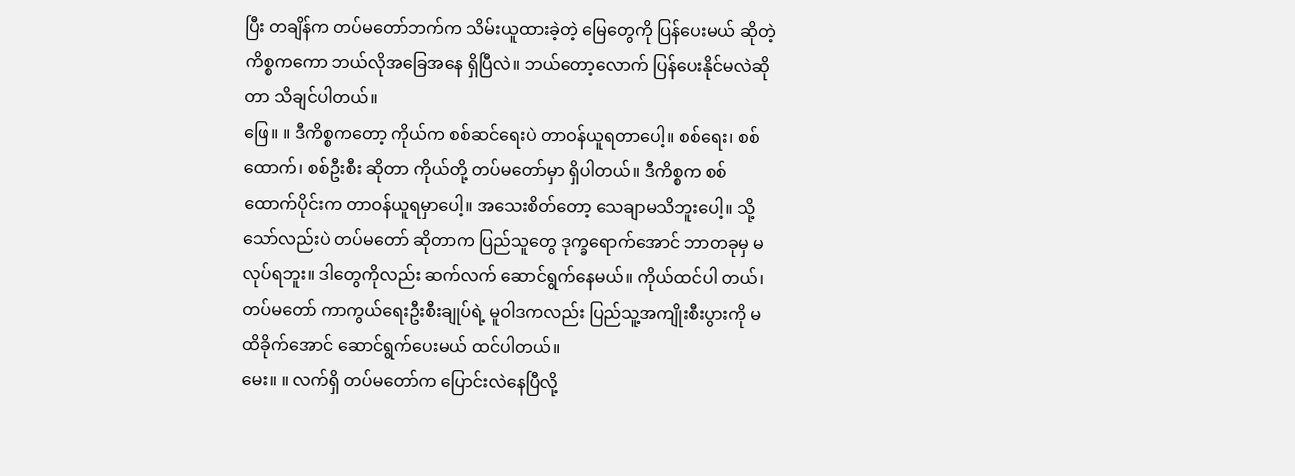ပြီး တချိန်က တပ်မတော်ဘက်က သိမ်းယူထားခဲ့တဲ့ မြေတွေကို ပြန်ပေးမယ် ဆိုတဲ့ ကိစ္စကကော ဘယ်လိုအခြေအနေ ရှိပြီလဲ။ ဘယ်တော့လောက် ပြန်ပေးနိုင်မလဲဆိုတာ သိချင်ပါတယ်။
ဖြေ။ ။ ဒီကိစ္စကတော့ ကိုယ်က စစ်ဆင်ရေးပဲ တာဝန်ယူရတာပေါ့။ စစ်ရေး၊ စစ်ထောက်၊ စစ်ဦးစီး ဆိုတာ ကိုယ်တို့ တပ်မတော်မှာ ရှိပါတယ်။ ဒီကိစ္စက စစ်ထောက်ပိုင်းက တာဝန်ယူရမှာပေါ့။ အသေးစိတ်တော့ သေချာမသိဘူးပေါ့။ သို့သော်လည်းပဲ တပ်မတော် ဆိုတာက ပြည်သူတွေ ဒုက္ခရောက်အောင် ဘာတခုမှ မလုပ်ရဘူး။ ဒါတွေကိုလည်း ဆက်လက် ဆောင်ရွက်နေမယ်။ ကိုယ်ထင်ပါ တယ်၊ တပ်မတော် ကာကွယ်ရေးဦးစီးချုပ်ရဲ့ မူဝါဒကလည်း ပြည်သူ့အကျိုးစီးပွားကို မထိခိုက်အောင် ဆောင်ရွက်ပေးမယ် ထင်ပါတယ်။
မေး။ ။ လက်ရှိ တပ်မတော်က ပြောင်းလဲနေပြီလို့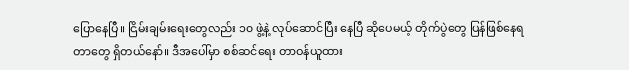ပြောနေပြီ။ ငြိမ်းချမ်းရေးတွေလည်း ၁၀ ဖွဲ့နဲ့ လုပ်ဆောင်ပြီး နေပြီ ဆိုပေမယ့် တိုက်ပွဲတွေ ပြန်ဖြစ်နေရတာတွေ ရှိတယ်နော်။ ဒီအပေါ်မှာ စစ်ဆင်ရေး တာဝန်ယူထား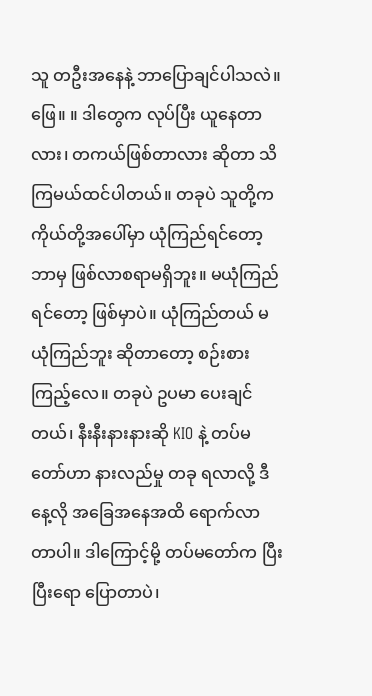သူ တဦးအနေနဲ့ ဘာပြောချင်ပါသလဲ။
ဖြေ။ ။ ဒါတွေက လုပ်ပြီး ယူနေတာလား၊ တကယ်ဖြစ်တာလား ဆိုတာ သိကြမယ်ထင်ပါတယ်။ တခုပဲ သူတို့က ကိုယ်တို့အပေါ်မှာ ယုံကြည်ရင်တော့ ဘာမှ ဖြစ်လာစရာမရှိဘူး။ မယုံကြည်ရင်တော့ ဖြစ်မှာပဲ။ ယုံကြည်တယ် မယုံကြည်ဘူး ဆိုတာတော့ စဉ်းစားကြည့်လေ။ တခုပဲ ဥပမာ ပေးချင်တယ်၊ နီးနီးနားနားဆို KIO နဲ့ တပ်မတော်ဟာ နားလည်မှု တခု ရလာလို့ ဒီနေ့လို အခြေအနေအထိ ရောက်လာတာပါ။ ဒါကြောင့်မို့ တပ်မတော်က ပြီးပြီးရော ပြောတာပဲ၊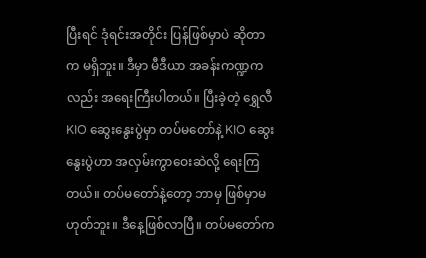ပြီးရင် ဒုံရင်းအတိုင်း ပြန်ဖြစ်မှာပဲ ဆိုတာက မရှိဘူး။ ဒီမှာ မီဒီယာ အခန်းကဏ္ဍကလည်း အရေးကြီးပါတယ်။ ပြီးခဲ့တဲ့ ရွှေလီ KIO ဆွေးနွေးပွဲမှာ တပ်မတော်နဲ့ KIO ဆွေးနွေးပွဲဟာ အလှမ်းကွာဝေးဆဲလို့ ရေးကြတယ်။ တပ်မတော်နဲ့တော့ ဘာမှ ဖြစ်မှာမဟုတ်ဘူး။ ဒီနေ့ဖြစ်လာပြီ။ တပ်မတော်က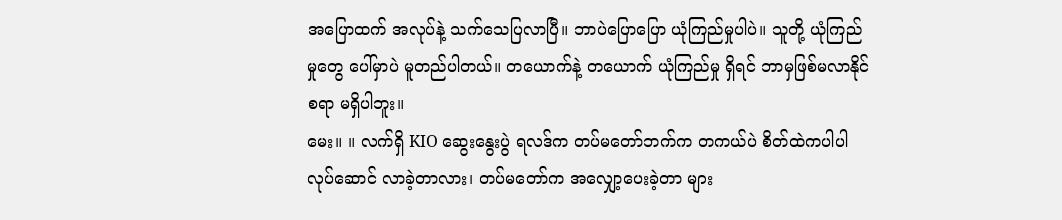အပြောထက် အလုပ်နဲ့ သက်သေပြလာပြီ။ ဘာပဲပြောပြော ယုံကြည်မှုပါပဲ။ သူတို့ ယုံကြည်မှုတွေ ပေါ်မှာပဲ မူတည်ပါတယ်။ တယောက်နဲ့ တယောက် ယုံကြည်မှု ရှိရင် ဘာမှဖြစ်မလာနိုင်စရာ မရှိပါဘူး။
မေး။ ။ လက်ရှိ KIO ဆွေးနွေးပွဲ ရလဒ်က တပ်မတော်ဘက်က တကယ်ပဲ စိတ်ထဲကပါပါ လုပ်ဆောင် လာခဲ့တာလား၊ တပ်မတော်က အလျှော့ပေးခဲ့တာ များ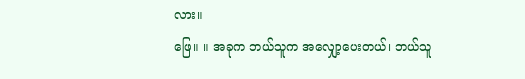လား။
ဖြေ။ ။ အခုက ဘယ်သူက အလျှော့ပေးတယ်၊ ဘယ်သူ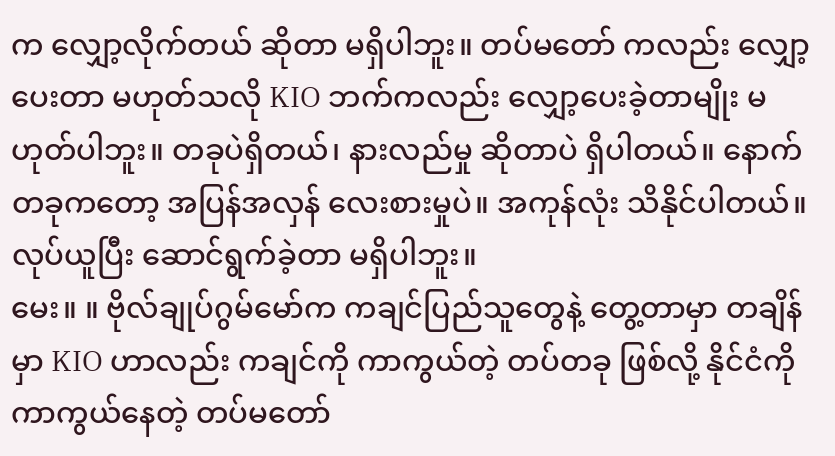က လျှော့လိုက်တယ် ဆိုတာ မရှိပါဘူး။ တပ်မတော် ကလည်း လျှော့ပေးတာ မဟုတ်သလို KIO ဘက်ကလည်း လျှော့ပေးခဲ့တာမျိုး မဟုတ်ပါဘူး။ တခုပဲရှိတယ်၊ နားလည်မှု ဆိုတာပဲ ရှိပါတယ်။ နောက် တခုကတော့ အပြန်အလှန် လေးစားမှုပဲ။ အကုန်လုံး သိနိုင်ပါတယ်။ လုပ်ယူပြီး ဆောင်ရွက်ခဲ့တာ မရှိပါဘူး။
မေး။ ။ ဗိုလ်ချုပ်ဂွမ်မော်က ကချင်ပြည်သူတွေနဲ့ တွေ့တာမှာ တချိန်မှာ KIO ဟာလည်း ကချင်ကို ကာကွယ်တဲ့ တပ်တခု ဖြစ်လို့ နိုင်ငံကို ကာကွယ်နေတဲ့ တပ်မတော်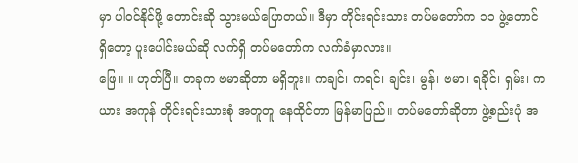မှာ ပါဝင်နိုင်ဖို့ တောင်းဆို သွားမယ်ပြောတယ်။ ဒီမှာ တိုင်းရင်းသား တပ်မတော်က ၁၁ ဖွဲ့တောင် ရှိတော့ ပူးပေါင်းမယ်ဆို လက်ရှိ တပ်မတော်က လက်ခံမှာလား။
ဖြေ။ ။ ဟုတ်ပြီ။ တခုက ဗမာဆိုတာ မရှိဘူး။ ကချင်၊ ကရင်၊ ချင်း၊ မွန်၊ ဗမာ၊ ရခိုင်၊ ရှမ်း၊ ကယား အကုန် တိုင်းရင်းသားစုံ အတူတူ နေထိုင်တာ မြန်မာပြည်။ တပ်မတော်ဆိုတာ ဖွဲ့စည်းပုံ အ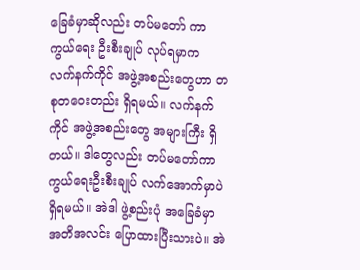ခြေခံမှာဆိုလည်း တပ်မတော် ကာကွယ်ရေး ဦးစီးချုပ် လုပ်ရမှာက လက်နက်ကိုင် အဖွဲ့အစည်းတွေဟာ တစုတဝေးတည်း ရှိရမယ်။ လက်နက်ကိုင် အဖွဲ့အစည်းတွေ အများကြီး ရှိတယ်။ ဒါတွေလည်း တပ်မတော်ကာ ကွယ်ရေးဦးစီးချုပ် လက်အောက်မှာပဲ ရှိရမယ်။ အဲဒါ ဖွဲ့စည်းပုံ အခြေခံမှာ အတိအလင်း ပြောထားပြီးသားပဲ။ အဲ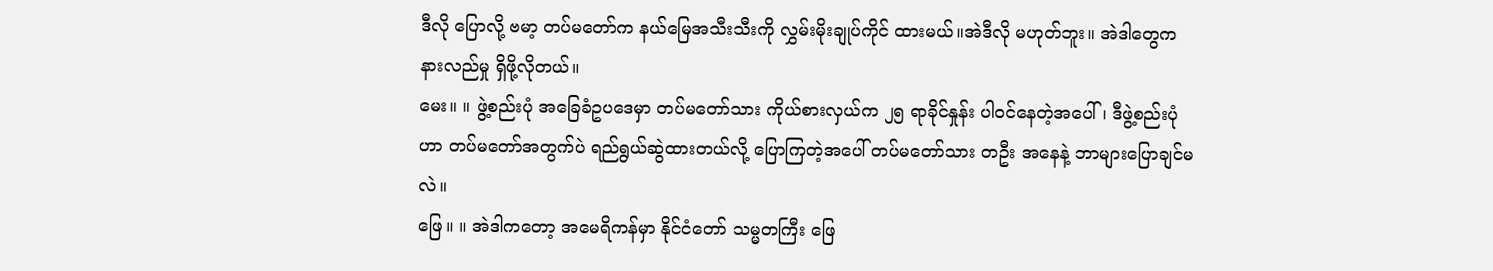ဒီလို ပြောလို့ ဗမာ့ တပ်မတော်က နယ်မြေအသီးသီးကို လွှမ်းမိုးချုပ်ကိုင် ထားမယ်။အဲဒီလို မဟုတ်ဘူး။ အဲဒါတွေက နားလည်မှု ရှိဖို့လိုတယ်။
မေး။ ။ ဖွဲ့စည်းပုံ အခြေခံဥပဒေမှာ တပ်မတော်သား ကိုယ်စားလှယ်က ၂၅ ရာခိုင်နှုန်း ပါဝင်နေတဲ့အပေါ်၊ ဒီဖွဲ့စည်းပုံဟာ တပ်မတော်အတွက်ပဲ ရည်ရွယ်ဆွဲထားတယ်လို့ ပြောကြတဲ့အပေါ် တပ်မတော်သား တဦး အနေနဲ့ ဘာများပြောချင်မလဲ။
ဖြေ။ ။ အဲဒါကတော့ အမေရိကန်မှာ နိုင်ငံတော် သမ္မတကြီး ဖြေ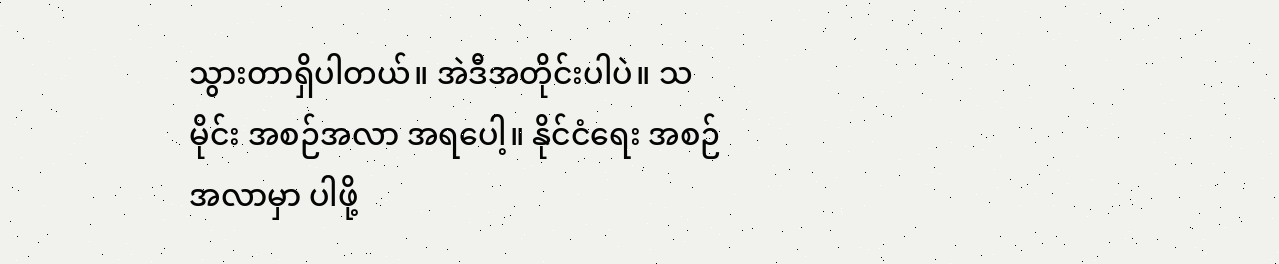သွားတာရှိပါတယ်။ အဲဒီအတိုင်းပါပဲ။ သမိုင်း အစဉ်အလာ အရပေါ့။ နိုင်ငံရေး အစဉ်အလာမှာ ပါဖို့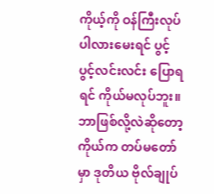ကိုယ့်ကို ဝန်ကြီးလုပ်ပါလားမေးရင် ပွင့်ပွင့်လင်းလင်း ပြောရရင် ကိုယ်မလုပ်ဘူး။ ဘာဖြစ်လို့လဲဆိုတော့ ကိုယ်က တပ်မတော်မှာ ဒုတိယ ဗိုလ်ချုပ်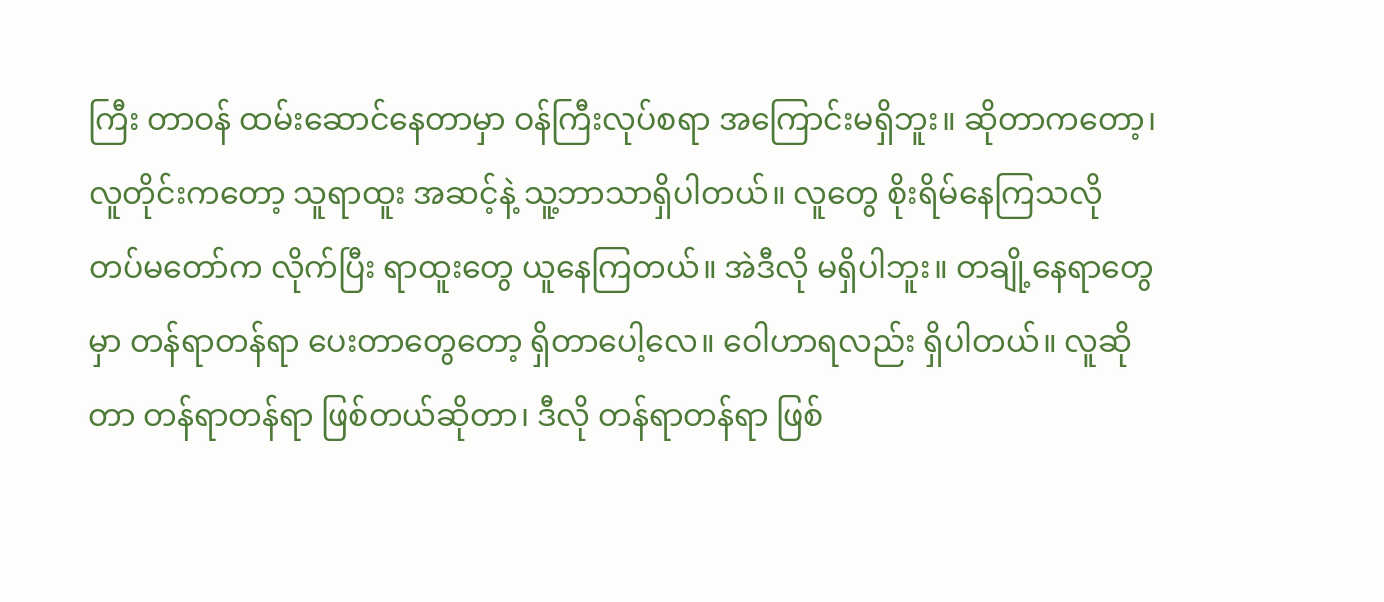ကြီး တာဝန် ထမ်းဆောင်နေတာမှာ ဝန်ကြီးလုပ်စရာ အကြောင်းမရှိဘူး။ ဆိုတာကတော့၊ လူတိုင်းကတော့ သူရာထူး အဆင့်နဲ့ သူ့ဘာသာရှိပါတယ်။ လူတွေ စိုးရိမ်နေကြသလို တပ်မတော်က လိုက်ပြီး ရာထူးတွေ ယူနေကြတယ်။ အဲဒီလို မရှိပါဘူး။ တချို့နေရာတွေမှာ တန်ရာတန်ရာ ပေးတာတွေတော့ ရှိတာပေါ့လေ။ ဝေါဟာရလည်း ရှိပါတယ်။ လူဆိုတာ တန်ရာတန်ရာ ဖြစ်တယ်ဆိုတာ၊ ဒီလို တန်ရာတန်ရာ ဖြစ်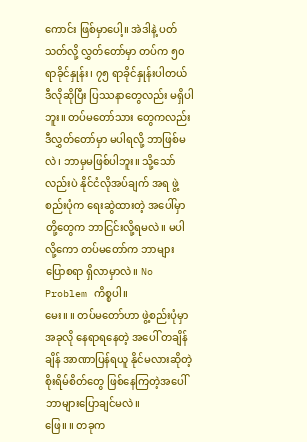ကောင်း ဖြစ်မှာပေါ့။ အဲဒါနဲ့ ပတ်သတ်လို့ လွှတ်တော်မှာ တပ်က ၅၀ ရာခိုင်နှုန်း၊ ၇၅ ရာခိုင်နှုန်းပါတယ် ဒီလိုဆိုပြီး ပြဿနာတွေလည်း မရှိပါဘူး။ တပ်မတော်သား တွေကလည်း ဒီလွှတ်တော်မှာ မပါရလို့ ဘာဖြစ်မလဲ၊ ဘာမှမဖြစ်ပါဘူး။ သို့သော်လည်းပဲ နိုင်ငံလိုအပ်ချက် အရ ဖွဲ့စည်းပုံက ရေးဆွဲထားတဲ့ အပေါ်မှာ တို့တွေက ဘာငြင်းလို့ရမလဲ။ မပါလို့ကော တပ်မတော်က ဘာများပြောစရာ ရှိလာမှာလဲ။ No Problem ကိစ္စပါ။
မေး။ ။ တပ်မတော်ဟာ ဖွဲ့စည်းပုံမှာ အခုလို နေရာရနေတဲ့ အပေါ် တချိန်ချိန် အာဏာပြန်ရယူ နိုင်မလားဆိုတဲ့ စိုးရိမ်စိတ်တွေ ဖြစ်နေကြတဲ့အပေါ် ဘာများပြောချင်မလဲ။
ဖြေ။ ။ တခုက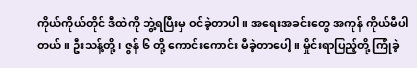ကိုယ်ကိုယ်တိုင် ဒီထဲကို ဘွဲ့ရပြီးမှ ဝင်ခဲ့တာပါ။ အရေးအခင်းတွေ အကုန် ကိုယ်မီပါတယ်။ ဦးသန့်တို့၊ ဇွန် ၆ တို့ ကောင်းကောင်း မီခဲ့တာပေါ့။ မှိုင်းရာပြည့်တို့ ကြုံခဲ့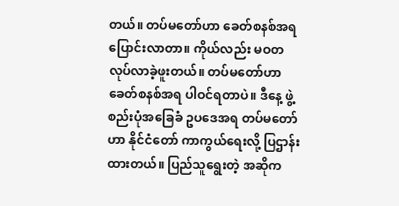တယ်။ တပ်မတော်ဟာ ခေတ်စနစ်အရ ပြောင်းလာတာ။ ကိုယ်လည်း မဝတ လုပ်လာခဲ့ဖူးတယ်။ တပ်မတော်ဟာ ခေတ်စနစ်အရ ပါဝင်ရတာပဲ။ ဒီနေ့ ဖွဲ့စည်းပုံအခြေခံ ဥပဒေအရ တပ်မတော်ဟာ နိုင်ငံတော် ကာကွယ်ရေးလို့ ပြဌာန်းထားတယ်။ ပြည်သူရွေးတဲ့ အဆိုက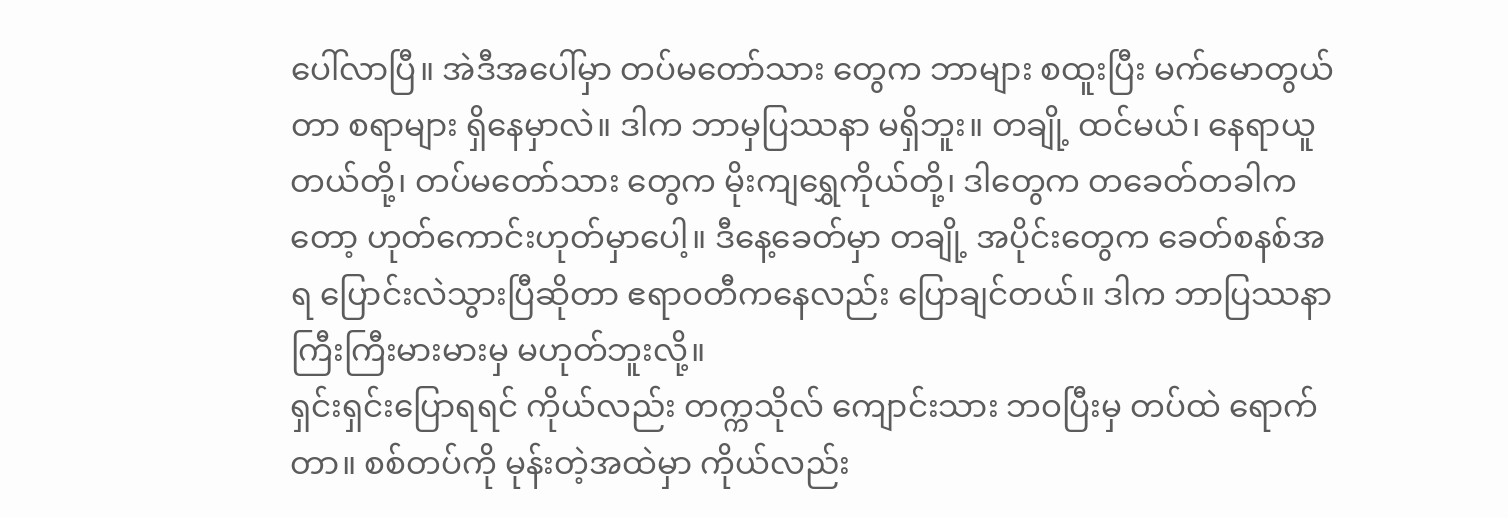ပေါ်လာပြီ။ အဲဒီအပေါ်မှာ တပ်မတော်သား တွေက ဘာများ စထူးပြီး မက်မောတွယ်တာ စရာများ ရှိနေမှာလဲ။ ဒါက ဘာမှပြဿနာ မရှိဘူး။ တချို့ ထင်မယ်၊ နေရာယူတယ်တို့၊ တပ်မတော်သား တွေက မိုးကျရွှေကိုယ်တို့၊ ဒါတွေက တခေတ်တခါကတော့ ဟုတ်ကောင်းဟုတ်မှာပေါ့။ ဒီနေ့ခေတ်မှာ တချို့ အပိုင်းတွေက ခေတ်စနစ်အရ ပြောင်းလဲသွားပြီဆိုတာ ဧရာဝတီကနေလည်း ပြောချင်တယ်။ ဒါက ဘာပြဿနာ ကြီးကြီးမားမားမှ မဟုတ်ဘူးလို့။
ရှင်းရှင်းပြောရရင် ကိုယ်လည်း တက္ကသိုလ် ကျောင်းသား ဘဝပြီးမှ တပ်ထဲ ရောက်တာ။ စစ်တပ်ကို မုန်းတဲ့အထဲမှာ ကိုယ်လည်း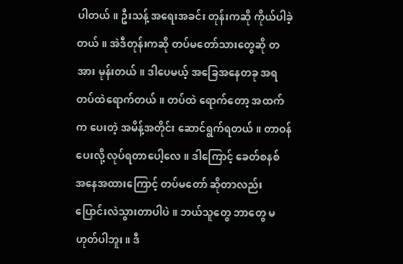ပါတယ်။ ဦးသန့် အရေးအခင်း တုန်းကဆို ကိုယ်ပါခဲ့တယ်။ အဲဒီတုန်းကဆို တပ်မတော်သားတွေဆို တအား မုန်းတယ်။ ဒါပေမယ့် အခြေအနေတခု အရ တပ်ထဲရောက်တယ်။ တပ်ထဲ ရောက်တော့ အထက်က ပေးတဲ့ အမိန့်အတိုင်း ဆောင်ရွက်ရတယ်။ တာဝန်ပေးလို့ လုပ်ရတာပေါ့လေ။ ဒါကြောင့် ခေတ်စနစ် အနေအထားကြောင့် တပ်မတော် ဆိုတာလည်း ပြောင်းလဲသွားတာပါပဲ။ ဘယ်သူတွေ ဘာတွေ မဟုတ်ပါဘူး။ ဒီ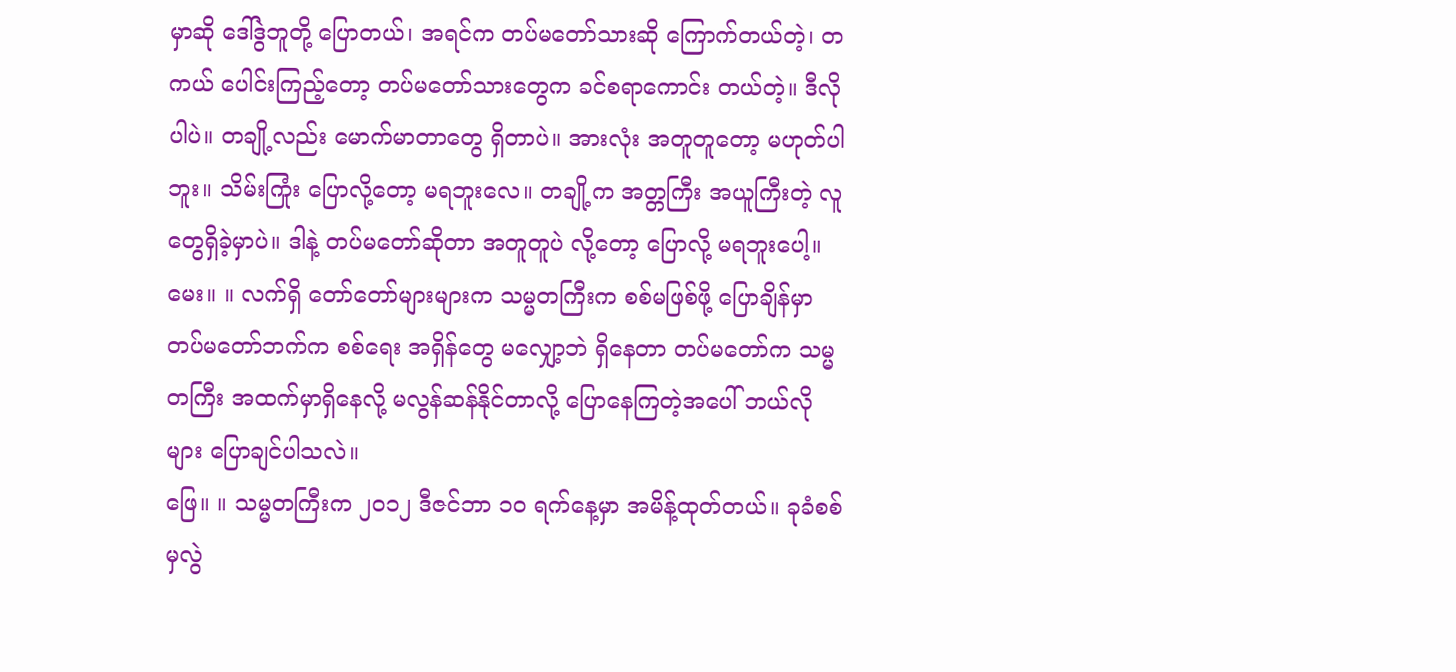မှာဆို ဒေါ်ဒွဲဘူတို့ ပြောတယ်၊ အရင်က တပ်မတော်သားဆို ကြောက်တယ်တဲ့၊ တကယ် ပေါင်းကြည့်တော့ တပ်မတော်သားတွေက ခင်စရာကောင်း တယ်တဲ့။ ဒီလိုပါပဲ။ တချို့လည်း မောက်မာတာတွေ ရှိတာပဲ။ အားလုံး အတူတူတော့ မဟုတ်ပါဘူး။ သိမ်းကြုံး ပြောလို့တော့ မရဘူးလေ။ တချို့က အတ္တကြီး အယူကြီးတဲ့ လူတွေရှိခဲ့မှာပဲ။ ဒါနဲ့ တပ်မတော်ဆိုတာ အတူတူပဲ လို့တော့ ပြောလို့ မရဘူးပေါ့။
မေး။ ။ လက်ရှိ တော်တော်များများက သမ္မတကြီးက စစ်မဖြစ်ဖို့ ပြောချိန်မှာ တပ်မတော်ဘက်က စစ်ရေး အရှိန်တွေ မလျှော့ဘဲ ရှိနေတာ တပ်မတော်က သမ္မတကြီး အထက်မှာရှိနေလို့ မလွန်ဆန်နိုင်တာလို့ ပြောနေကြတဲ့အပေါ် ဘယ်လိုများ ပြောချင်ပါသလဲ။
ဖြေ။ ။ သမ္မတကြီးက ၂၀၁၂ ဒီဇင်ဘာ ၁၀ ရက်နေ့မှာ အမိန့်ထုတ်တယ်။ ခုခံစစ်မှလွဲ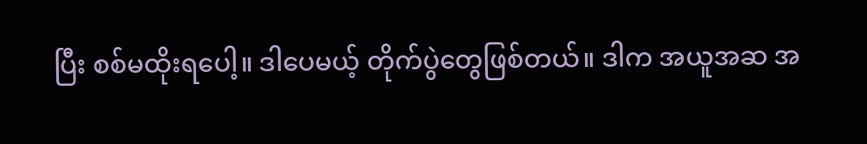ပြီး စစ်မထိုးရပေါ့။ ဒါပေမယ့် တိုက်ပွဲတွေဖြစ်တယ်။ ဒါက အယူအဆ အ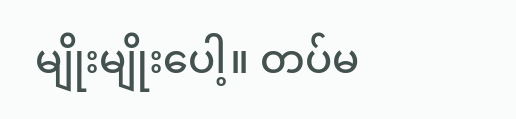မျိုးမျိုးပေါ့။ တပ်မ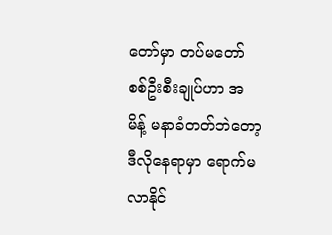တော်မှာ တပ်မတော် စစ်ဦးစီးချုပ်ဟာ အမိန့် မနာခံတတ်ဘဲတော့ ဒီလိုနေရာမှာ ရောက်မလာနိုင်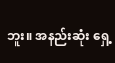ဘူး။ အနည်းဆုံး ရှေ့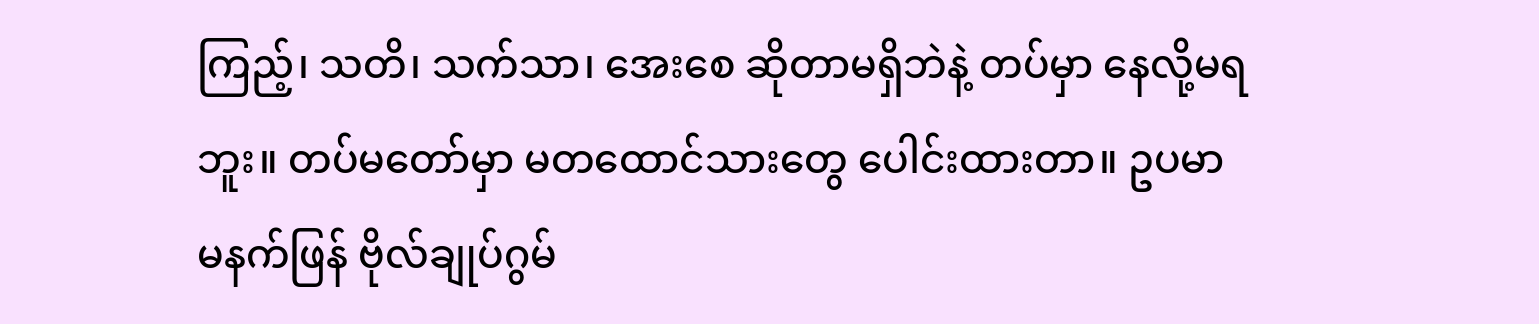ကြည့်၊ သတိ၊ သက်သာ၊ အေးစေ ဆိုတာမရှိဘဲနဲ့ တပ်မှာ နေလို့မရဘူး။ တပ်မတော်မှာ မတထောင်သားတွေ ပေါင်းထားတာ။ ဥပမာ မနက်ဖြန် ဗိုလ်ချုပ်ဂွမ်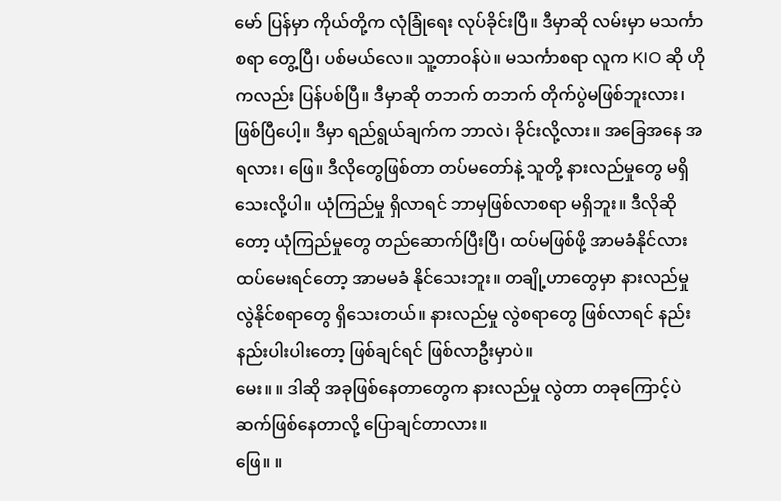မော် ပြန်မှာ ကိုယ်တို့က လုံခြုံရေး လုပ်ခိုင်းပြီ။ ဒီမှာဆို လမ်းမှာ မသင်္ကာစရာ တွေ့ပြီ၊ ပစ်မယ်လေ။ သူ့တာဝန်ပဲ။ မသင်္ကာစရာ လူက KIO ဆို ဟိုကလည်း ပြန်ပစ်ပြီ။ ဒီမှာဆို တဘက် တဘက် တိုက်ပွဲမဖြစ်ဘူးလား၊ ဖြစ်ပြီပေါ့။ ဒီမှာ ရည်ရွယ်ချက်က ဘာလဲ၊ ခိုင်းလို့လား။ အခြေအနေ အရလား၊ ဖြေ။ ဒီလိုတွေဖြစ်တာ တပ်မတော်နဲ့ သူတို့ နားလည်မှုတွေ မရှိသေးလို့ပါ။ ယုံကြည်မှု ရှိလာရင် ဘာမှဖြစ်လာစရာ မရှိဘူး။ ဒီလိုဆိုတော့ ယုံကြည်မှုတွေ တည်ဆောက်ပြီးပြီ၊ ထပ်မဖြစ်ဖို့ အာမခံနိုင်လား ထပ်မေးရင်တော့ အာမမခံ နိုင်သေးဘူး။ တချို့ဟာတွေမှာ နားလည်မှု လွဲနိုင်စရာတွေ ရှိသေးတယ်။ နားလည်မှု လွဲစရာတွေ ဖြစ်လာရင် နည်းနည်းပါးပါးတော့ ဖြစ်ချင်ရင် ဖြစ်လာဦးမှာပဲ။
မေး။ ။ ဒါဆို အခုဖြစ်နေတာတွေက နားလည်မှု လွဲတာ တခုကြောင့်ပဲ ဆက်ဖြစ်နေတာလို့ ပြောချင်တာလား။
ဖြေ။ ။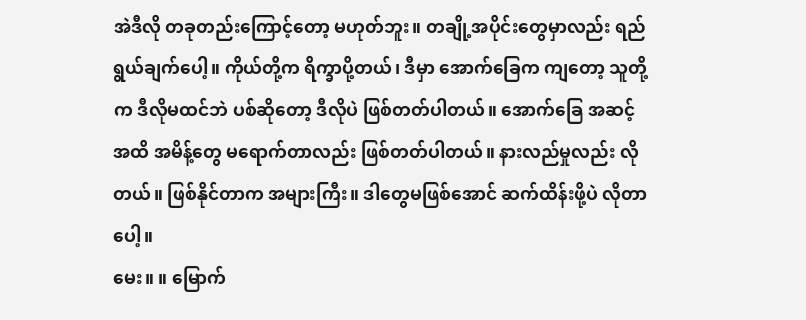အဲဒီလို တခုတည်းကြောင့်တော့ မဟုတ်ဘူး။ တချို့အပိုင်းတွေမှာလည်း ရည်ရွယ်ချက်ပေါ့။ ကိုယ်တို့က ရိက္ခာပို့တယ်၊ ဒီမှာ အောက်ခြေက ကျတော့ သူတို့က ဒီလိုမထင်ဘဲ ပစ်ဆိုတော့ ဒီလိုပဲ ဖြစ်တတ်ပါတယ်။ အောက်ခြေ အဆင့်အထိ အမိန့်တွေ မရောက်တာလည်း ဖြစ်တတ်ပါတယ်။ နားလည်မှုလည်း လိုတယ်။ ဖြစ်နိုင်တာက အများကြီး။ ဒါတွေမဖြစ်အောင် ဆက်ထိန်းဖို့ပဲ လိုတာပေါ့။
မေး။ ။ မြောက်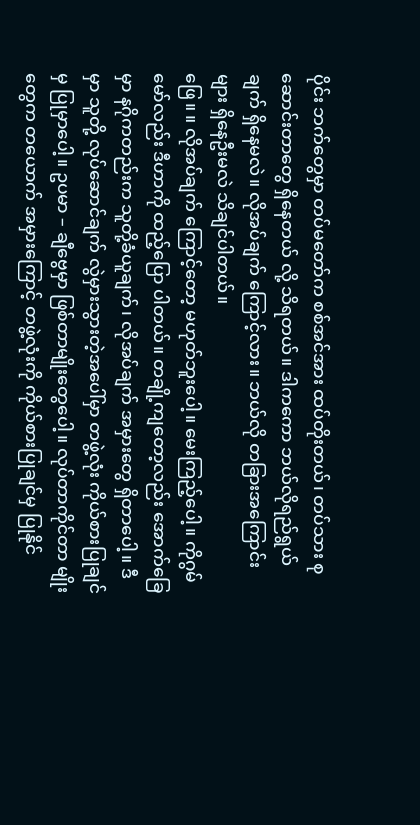ပိုင်း ဘက်တွေမှာ တပ်မတော်က စစ်အင်အား ထပ်တိုးတယ်၊ တပ်သား စုဆောင်းတာတွေ ရှိနေတယ် လို့ သိရတယ်။ ဒါကကော ဘယ်လိုရည်ရွယ်ချက် ရှိနေမလဲ။ လိုအပ်ချက် ကြောင့်လား။ ဘယ်လို တခြားအကြောင်းများ ရှိနေဦးမလဲ သိချင်ပါတယ်။
ဖြေ။ ။ လိုအပ်ချက် ကြောင့်တော့ မဟုတ်ဘူးပေါ့။ မေးကြည့်ပေါ့။ ကိုဂွမ်မော်လည်း ဒီဟာကို ထည့်ပြော ပါတယ်။ တချို့ကျတော့လည်း အောက်ခြေမှာ နဂိုကတည်းက သူတို့ခံယူချက်၊ လိုအပ်ချက် အမှားတွေ ရှိတာပေါ့။ ဒီမှာ သူတို့ လုပ်ဆောင်ချက် လွဲမှားသွားတဲ့အပေါ်မှာ တဖွဲ့လုံး ကိုယ်စားပြုချင်မှ ပြုမှာပေါ့။ ဥပမာ – ချီဗွေမှာ ဖြစ်တာမျိုးတွေပေါ့။ လုပ်တာကိုင်တာ မျိုးတွေက တယောက် အမှားကြောင့် တဖွဲ့လုံးကို ကိုယ်စားပြုချင်မှ ပြုနိုင်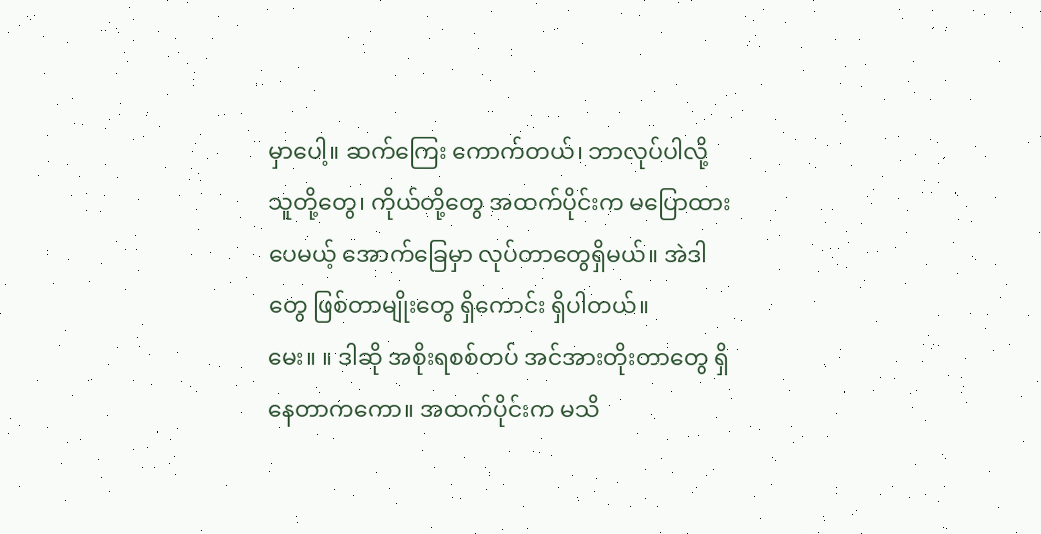မှာပေါ့။ ဆက်ကြေး ကောက်တယ်၊ ဘာလုပ်ပါလို့ သူတို့တွေ၊ ကိုယ်တို့တွေ အထက်ပိုင်းက မပြောထားပေမယ့် အောက်ခြေမှာ လုပ်တာတွေရှိမယ်။ အဲဒါတွေ ဖြစ်တာမျိုးတွေ ရှိကောင်း ရှိပါတယ်။
မေး။ ။ ဒါဆို အစိုးရစစ်တပ် အင်အားတိုးတာတွေ ရှိနေတာကကော။ အထက်ပိုင်းက မသိ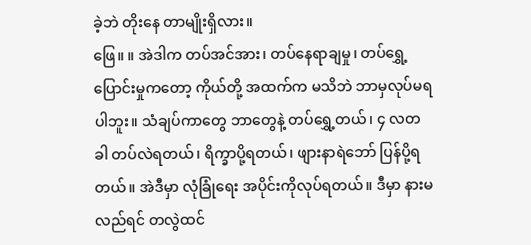ခဲ့ဘဲ တိုးနေ တာမျိုးရှိလား။
ဖြေ။ ။ အဲဒါက တပ်အင်အား၊ တပ်နေရာချမှု၊ တပ်ရွှေ့ပြောင်းမှုကတော့ ကိုယ်တို့ အထက်က မသိဘဲ ဘာမှလုပ်မရပါဘူး။ သံချပ်ကာတွေ ဘာတွေနဲ့ တပ်ရွှေ့တယ်၊ ၄ လတခါ တပ်လဲရတယ်၊ ရိက္ခာပို့ရတယ်၊ ဖျားနာရဲဘော် ပြန်ပို့ရတယ်။ အဲဒီမှာ လုံခြုံရေး အပိုင်းကိုလုပ်ရတယ်။ ဒီမှာ နားမလည်ရင် တလွဲထင်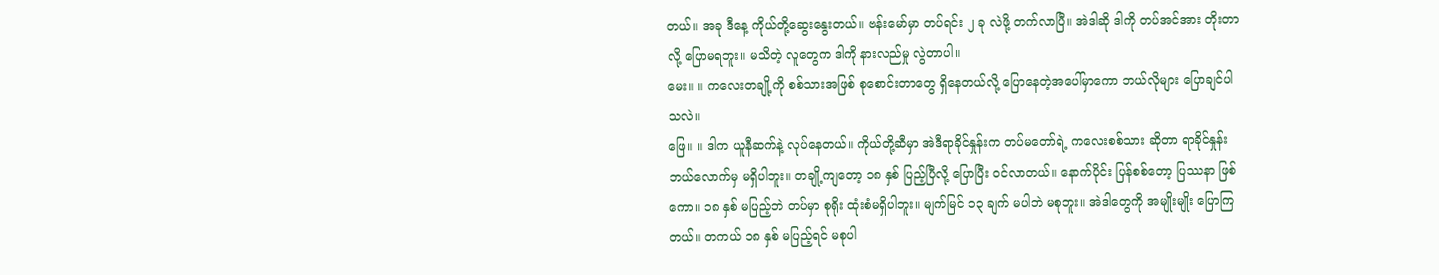တယ်။ အခု ဒီနေ့ ကိုယ်တို့ဆွေးနွေးတယ်။ ဗန်းမော်မှာ တပ်ရင်း ၂ ခု လဲဖို့ တက်လာပြီ။ အဲဒါဆို ဒါကို တပ်အင်အား တိုးတာလို့ ပြောမရဘူး။ မသိတဲ့ လူတွေက ဒါကို နားလည်မှု လွဲတာပါ။
မေး။ ။ ကလေးတချို့ကို စစ်သားအဖြစ် စုစောင်းတာတွေ ရှိနေတယ်လို့ ပြောနေတဲ့အပေါ်မှာကော ဘယ်လိုများ ပြောချင်ပါ သလဲ။
ဖြေ။ ။ ဒါက ယူနီဆက်နဲ့ လုပ်နေတယ်။ ကိုယ်တို့ဆီမှာ အဲဒီရာခိုင်နှုန်းက တပ်မတော်ရဲ့ ကလေးစစ်သား ဆိုတာ ရာခိုင်နှုန်း ဘယ်လောက်မှ မရှိပါဘူး။ တချို့ကျတော့ ၁၈ နှစ် ပြည့်ပြီလို့ ပြောပြီး ဝင်လာတယ်။ နောက်ပိုင်း ပြန်စစ်တော့ ပြဿနာ ဖြစ်ကော။ ၁၈ နှစ် မပြည့်ဘဲ တပ်မှာ စုရိုး ထုံးစံမရှိပါဘူး။ မျက်မြင် ၁၃ ချက် မပါဘဲ မစုဘူး။ အဲဒါတွေကို အမျိုးမျိုး ပြောကြတယ်။ တကယ် ၁၈ နှစ် မပြည့်ရင် မစုပါ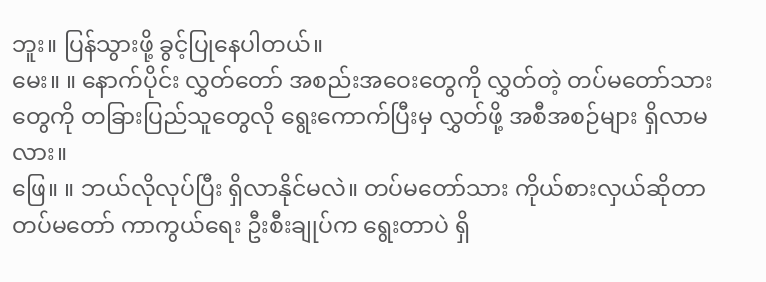ဘူး။ ပြန်သွားဖို့ ခွင့်ပြုနေပါတယ်။
မေး။ ။ နောက်ပိုင်း လွှတ်တော် အစည်းအဝေးတွေကို လွှတ်တဲ့ တပ်မတော်သား တွေကို တခြားပြည်သူတွေလို ရွေးကောက်ပြီးမှ လွှတ်ဖို့ အစီအစဉ်များ ရှိလာမလား။
ဖြေ။ ။ ဘယ်လိုလုပ်ပြီး ရှိလာနိုင်မလဲ။ တပ်မတော်သား ကိုယ်စားလှယ်ဆိုတာ တပ်မတော် ကာကွယ်ရေး ဦးစီးချုပ်က ရွေးတာပဲ ရှိ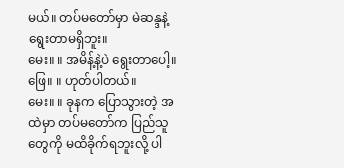မယ်။ တပ်မတော်မှာ မဲဆန္ဒနဲ့ ရွေးတာမရှိဘူး။
မေး။ ။ အမိန့်နဲ့ပဲ ရွေးတာပေါ့။
ဖြေ။ ။ ဟုတ်ပါတယ်။
မေး။ ။ ခုနက ပြောသွားတဲ့ အထဲမှာ တပ်မတော်က ပြည်သူတွေကို မထိခိုက်ရဘူးလို့ ပါ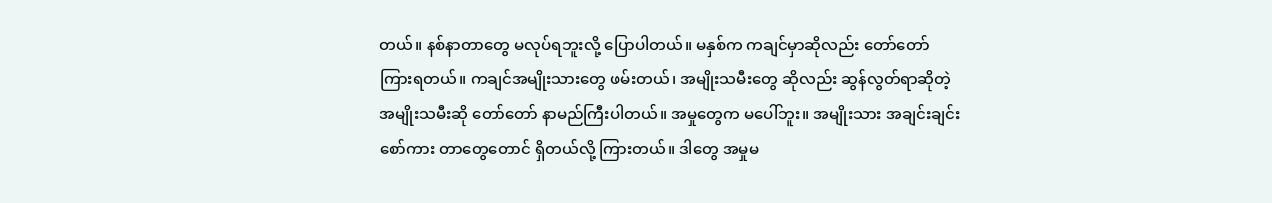တယ်။ နစ်နာတာတွေ မလုပ်ရဘူးလို့ ပြောပါတယ်။ မနှစ်က ကချင်မှာဆိုလည်း တော်တော် ကြားရတယ်။ ကချင်အမျိုးသားတွေ ဖမ်းတယ်၊ အမျိုးသမီးတွေ ဆိုလည်း ဆွန်လွတ်ရာဆိုတဲ့ အမျိုးသမီးဆို တော်တော် နာမည်ကြီးပါတယ်။ အမှုတွေက မပေါ်ဘူး။ အမျိုးသား အချင်းချင်း စော်ကား တာတွေတောင် ရှိတယ်လို့ ကြားတယ်။ ဒါတွေ အမှုမ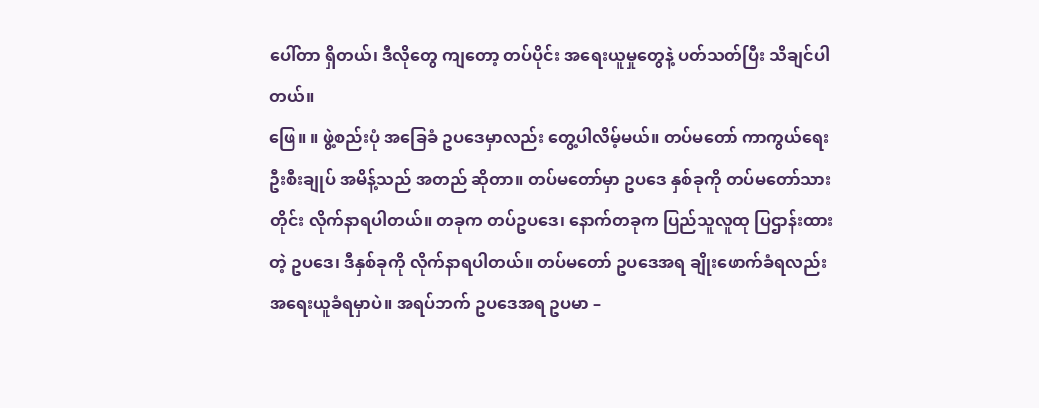ပေါ်တာ ရှိတယ်၊ ဒီလိုတွေ ကျတော့ တပ်ပိုင်း အရေးယူမှုတွေနဲ့ ပတ်သတ်ပြီး သိချင်ပါတယ်။
ဖြေ။ ။ ဖွဲ့စည်းပုံ အခြေခံ ဥပဒေမှာလည်း တွေ့ပါလိမ့်မယ်။ တပ်မတော် ကာကွယ်ရေး ဦးစီးချုပ် အမိန့်သည် အတည် ဆိုတာ။ တပ်မတော်မှာ ဥပဒေ နှစ်ခုကို တပ်မတော်သားတိုင်း လိုက်နာရပါတယ်။ တခုက တပ်ဥပဒေ၊ နောက်တခုက ပြည်သူလူထု ပြဌာန်းထားတဲ့ ဥပဒေ၊ ဒီနှစ်ခုကို လိုက်နာရပါတယ်။ တပ်မတော် ဥပဒေအရ ချိုးဖောက်ခံရလည်း အရေးယူခံရမှာပဲ။ အရပ်ဘက် ဥပဒေအရ ဥပမာ –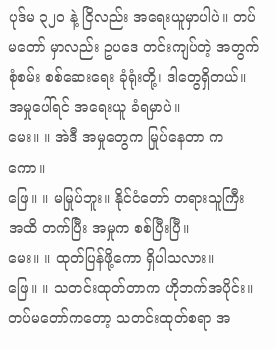ပုဒ်မ ၃၂၀ နဲ့ ငြိလည်း အရေးယူမှာပါပဲ။ တပ်မတော် မှာလည်း ဥပဒေ တင်းကျပ်တဲ့ အတွက် စုံစမ်း စစ်ဆေးရေး ခုံရုံးတို့၊ ဒါတွေရှိတယ်။ အမှုပေါ်ရင် အရေးယူ ခံရမှာပဲ။
မေး။ ။ အဲဒီ အမှုတွေက မြုပ်နေတာ ကကော။
ဖြေ။ ။ မမြုပ်ဘူး။ နိုင်ငံတော် တရားသူကြီး အထိ တက်ပြီး အမှုက စစ်ပြီးပြီ။
မေး။ ။ ထုတ်ပြန်ဖို့ကော ရှိပါသလား။
ဖြေ။ ။ သတင်းထုတ်တာက ဟိုဘက်အပိုင်း။ တပ်မတော်ကတော့ သတင်းထုတ်စရာ အ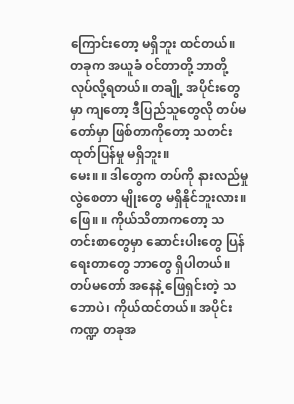ကြောင်းတော့ မရှိဘူး ထင်တယ်။ တခုက အယူခံ ဝင်တာတို့ ဘာတို့ လုပ်လို့ရတယ်။ တချို့ အပိုင်းတွေမှာ ကျတော့ ဒီပြည်သူတွေလို တပ်မတော်မှာ ဖြစ်တာကိုတော့ သတင်း ထုတ်ပြန်မှု မရှိဘူး။
မေး။ ။ ဒါတွေက တပ်ကို နားလည်မှုလွဲစေတာ မျိုးတွေ မရှိနိုင်ဘူးလား။
ဖြေ။ ။ ကိုယ်သိတာကတော့ သတင်းစာတွေမှာ ဆောင်းပါးတွေ ပြန်ရေးတာတွေ ဘာတွေ ရှိပါတယ်။ တပ်မတော် အနေနဲ့ ဖြေရှင်းတဲ့ သဘောပဲ၊ ကိုယ်ထင်တယ်။ အပိုင်းကဏ္ဍ တခုအ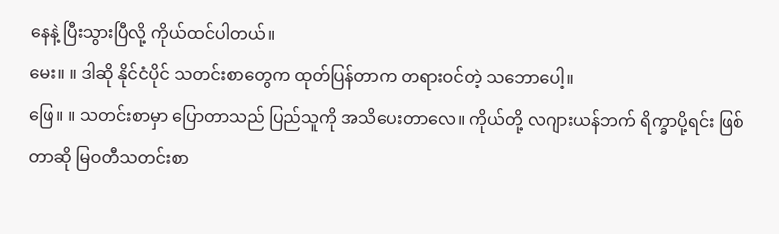နေနဲ့ ပြီးသွားပြီလို့ ကိုယ်ထင်ပါတယ်။
မေး။ ။ ဒါဆို နိုင်ငံပိုင် သတင်းစာတွေက ထုတ်ပြန်တာက တရားဝင်တဲ့ သဘောပေါ့။
ဖြေ။ ။ သတင်းစာမှာ ပြောတာသည် ပြည်သူကို အသိပေးတာလေ။ ကိုယ်တို့ လဂျားယန်ဘက် ရိက္ခာပို့ရင်း ဖြစ်တာဆို မြဝတီသတင်းစာ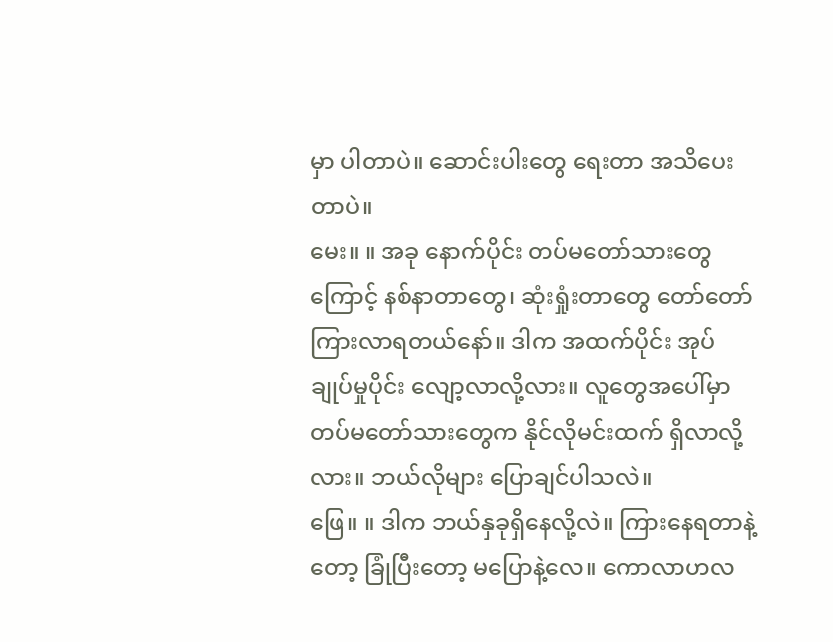မှာ ပါတာပဲ။ ဆောင်းပါးတွေ ရေးတာ အသိပေးတာပဲ။
မေး။ ။ အခု နောက်ပိုင်း တပ်မတော်သားတွေကြောင့် နစ်နာတာတွေ၊ ဆုံးရှုံးတာတွေ တော်တော် ကြားလာရတယ်နော်။ ဒါက အထက်ပိုင်း အုပ်ချုပ်မှုပိုင်း လျော့လာလို့လား။ လူတွေအပေါ်မှာ တပ်မတော်သားတွေက နိုင်လိုမင်းထက် ရှိလာလို့လား။ ဘယ်လိုများ ပြောချင်ပါသလဲ။
ဖြေ။ ။ ဒါက ဘယ်နှခုရှိနေလို့လဲ။ ကြားနေရတာနဲ့တော့ ခြုံပြီးတော့ မပြောနဲ့လေ။ ကောလာဟလ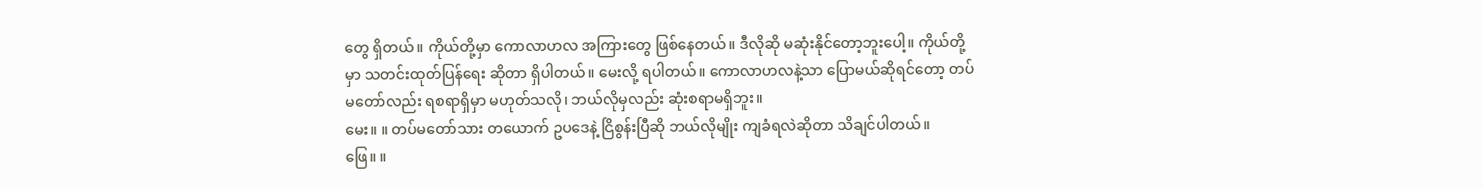တွေ ရှိတယ်။ ကိုယ်တို့မှာ ကောလာဟလ အကြားတွေ ဖြစ်နေတယ်။ ဒီလိုဆို မဆုံးနိုင်တော့ဘူးပေါ့။ ကိုယ်တို့မှာ သတင်းထုတ်ပြန်ရေး ဆိုတာ ရှိပါတယ်။ မေးလို့ ရပါတယ်။ ကောလာဟလနဲ့သာ ပြောမယ်ဆိုရင်တော့ တပ်မတော်လည်း ရစရာရှိမှာ မဟုတ်သလို၊ ဘယ်လိုမှလည်း ဆုံးစရာမရှိဘူး။
မေး။ ။ တပ်မတော်သား တယောက် ဥပဒေနဲ့ ငြိစွန်းပြီဆို ဘယ်လိုမျိုး ကျခံရလဲဆိုတာ သိချင်ပါတယ်။
ဖြေ။ ။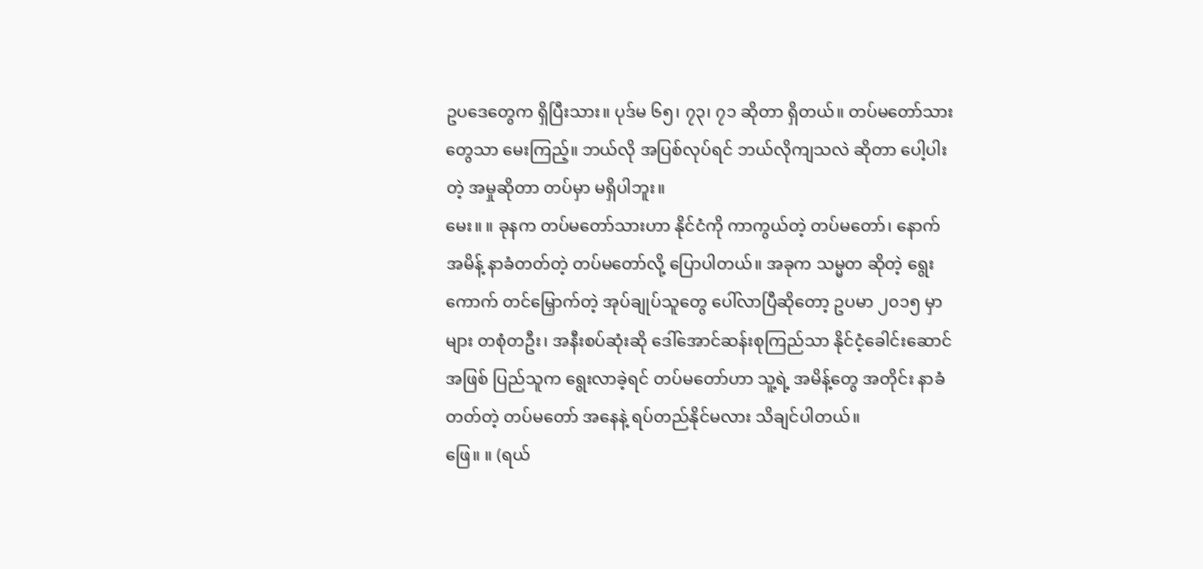ဥပဒေတွေက ရှိပြီးသား။ ပုဒ်မ ၆၅၊ ၇၃၊ ၇၁ ဆိုတာ ရှိတယ်။ တပ်မတော်သား တွေသာ မေးကြည့်။ ဘယ်လို အပြစ်လုပ်ရင် ဘယ်လိုကျသလဲ ဆိုတာ ပေါ့ပါးတဲ့ အမှုဆိုတာ တပ်မှာ မရှိပါဘူး။
မေး။ ။ ခုနက တပ်မတော်သားဟာ နိုင်ငံကို ကာကွယ်တဲ့ တပ်မတော်၊ နောက် အမိန့် နာခံတတ်တဲ့ တပ်မတော်လို့ ပြောပါတယ်။ အခုက သမ္မတ ဆိုတဲ့ ရွေးကောက် တင်မြှောက်တဲ့ အုပ်ချုပ်သူတွေ ပေါ်လာပြီဆိုတော့ ဥပမာ ၂၀၁၅ မှာများ တစုံတဦး၊ အနီးစပ်ဆုံးဆို ဒေါ်အောင်ဆန်းစုကြည်သာ နိုင်ငံ့ခေါင်းဆောင် အဖြစ် ပြည်သူက ရွေးလာခဲ့ရင် တပ်မတော်ဟာ သူ့ရဲ့ အမိန့်တွေ အတိုင်း နာခံတတ်တဲ့ တပ်မတော် အနေနဲ့ ရပ်တည်နိုင်မလား သိချင်ပါတယ်။
ဖြေ။ ။ (ရယ်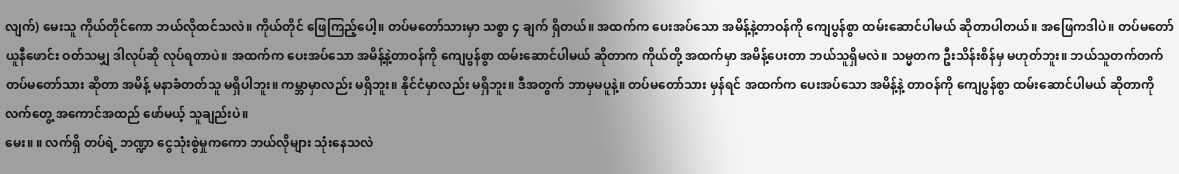လျက်) မေးသူ ကိုယ်တိုင်ကော ဘယ်လိုထင်သလဲ။ ကိုယ်တိုင် ဖြေကြည့်ပေါ့။ တပ်မတော်သားမှာ သစ္စာ ၄ ချက် ရှိတယ်။ အထက်က ပေးအပ်သော အမိန့်နဲ့တာဝန်ကို ကျေပွန်စွာ ထမ်းဆောင်ပါမယ် ဆိုတာပါတယ်။ အဖြေကဒါပဲ။ တပ်မတော် ယူနီဖောင်း ဝတ်သမျှ ဒါလုပ်ဆို လုပ်ရတာပဲ။ အထက်က ပေးအပ်သော အမိန့်နဲ့တာဝန်ကို ကျေပွန်စွာ ထမ်းဆောင်ပါမယ် ဆိုတာက ကိုယ်တို့ အထက်မှာ အမိန့်ပေးတာ ဘယ်သူရှိမလဲ။ သမ္မတက ဦးသိန်းစိန်မှ မဟုတ်ဘူး။ ဘယ်သူတက်တက် တပ်မတော်သား ဆိုတာ အမိန့် မနာခံတတ်သူ မရှိပါဘူး။ ကမ္ဘာမှာလည်း မရှိဘူး။ နိုင်ငံမှာလည်း မရှိဘူး။ ဒီအတွက် ဘာမှမပူနဲ့။ တပ်မတော်သား မှန်ရင် အထက်က ပေးအပ်သော အမိန့်နဲ့ တာဝန်ကို ကျေပွန်စွာ ထမ်းဆောင်ပါမယ် ဆိုတာကို လက်တွေ့ အကောင်အထည် ဖော်မယ့် သူချည်းပဲ။
မေး။ ။ လက်ရှိ တပ်ရဲ့ ဘဏ္ဍာ ငွေသုံးစွဲမှုကကော ဘယ်လိုများ သုံးနေသလဲ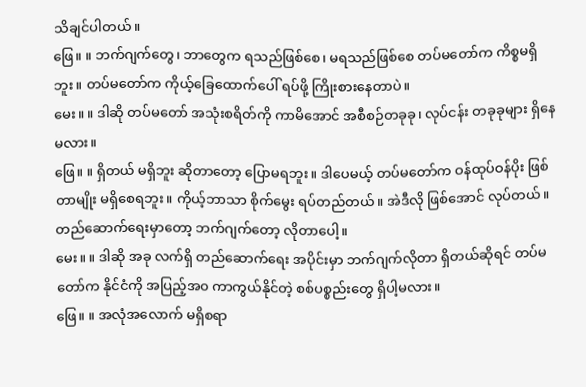သိချင်ပါတယ်။
ဖြေ။ ။ ဘက်ဂျက်တွေ၊ ဘာတွေက ရသည်ဖြစ်စေ၊ မရသည်ဖြစ်စေ တပ်မတော်က ကိစ္စမရှိဘူး။ တပ်မတော်က ကိုယ့်ခြေထောက်ပေါ် ရပ်ဖို့ ကြိုးစားနေတာပဲ။
မေး။ ။ ဒါဆို တပ်မတော် အသုံးစရိတ်ကို ကာမိအောင် အစီစဉ်တခုခု၊ လုပ်ငန်း တခုခုများ ရှိနေမလား။
ဖြေ။ ။ ရှိတယ် မရှိဘူး ဆိုတာတော့ ပြောမရဘူး။ ဒါပေမယ့် တပ်မတော်က ဝန်ထုပ်ဝန်ပိုး ဖြစ်တာမျိုး မရှိစေရဘူး။ ကိုယ့်ဘာသာ စိုက်မွေး ရပ်တည်တယ်။ အဲဒီလို ဖြစ်အောင် လုပ်တယ်။ တည်ဆောက်ရေးမှာတော့ ဘက်ဂျက်တော့ လိုတာပေါ့။
မေး။ ။ ဒါဆို အခု လက်ရှိ တည်ဆောက်ရေး အပိုင်းမှာ ဘက်ဂျက်လိုတာ ရှိတယ်ဆိုရင် တပ်မတော်က နိုင်ငံကို အပြည့်အ၀ ကာကွယ်နိုင်တဲ့ စစ်ပစ္စည်းတွေ ရှိပါ့မလား။
ဖြေ။ ။ အလုံအလောက် မရှိစရာ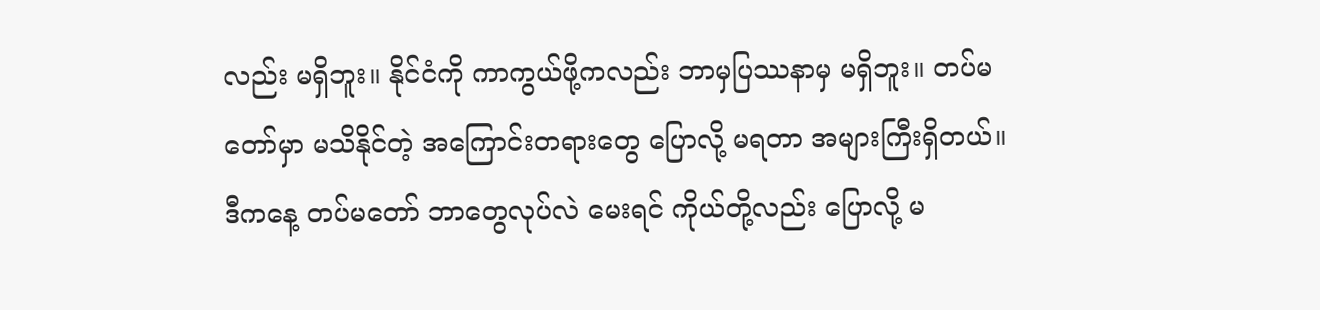လည်း မရှိဘူး။ နိုင်ငံကို ကာကွယ်ဖို့ကလည်း ဘာမှပြဿနာမှ မရှိဘူး။ တပ်မတော်မှာ မသိနိုင်တဲ့ အကြောင်းတရားတွေ ပြောလို့ မရတာ အများကြီးရှိတယ်။ ဒီကနေ့ တပ်မတော် ဘာတွေလုပ်လဲ မေးရင် ကိုယ်တို့လည်း ပြောလို့ မ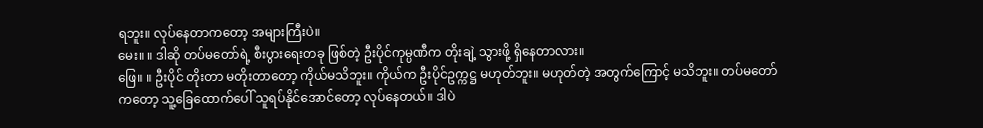ရဘူး။ လုပ်နေတာကတော့ အများကြီးပဲ။
မေး။ ။ ဒါဆို တပ်မတော်ရဲ့ စီးပွားရေးတခု ဖြစ်တဲ့ ဦးပိုင်ကုမ္ပဏီက တိုးချဲ့ သွားဖို့ ရှိနေတာလား။
ဖြေ။ ။ ဦးပိုင် တိုးတာ မတိုးတာတော့ ကိုယ်မသိဘူး။ ကိုယ်က ဦးပိုင်ဥက္ကဋ္ဌ မဟုတ်ဘူး။ မဟုတ်တဲ့ အတွက်ကြောင့် မသိဘူး။ တပ်မတော်ကတော့ သူ့ခြေထောက်ပေါ် သူရပ်နိုင်အောင်တော့ လုပ်နေတယ်။ ဒါပဲ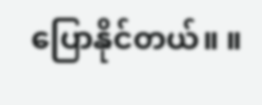ပြောနိုင်တယ်။ ။